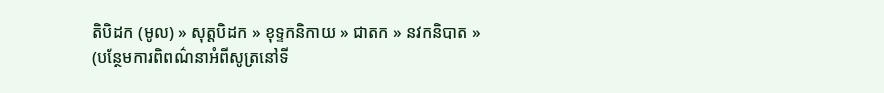តិបិដក (មូល) » សុត្តបិដក » ខុទ្ទកនិកាយ » ជាតក » នវកនិបាត »
(បន្ថែមការពិពណ៌នាអំពីសូត្រនៅទី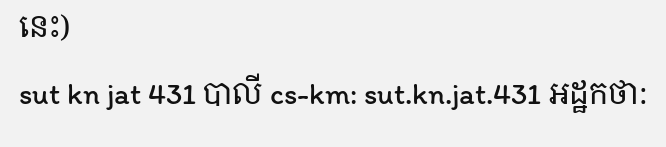នេះ)
sut kn jat 431 បាលី cs-km: sut.kn.jat.431 អដ្ឋកថា: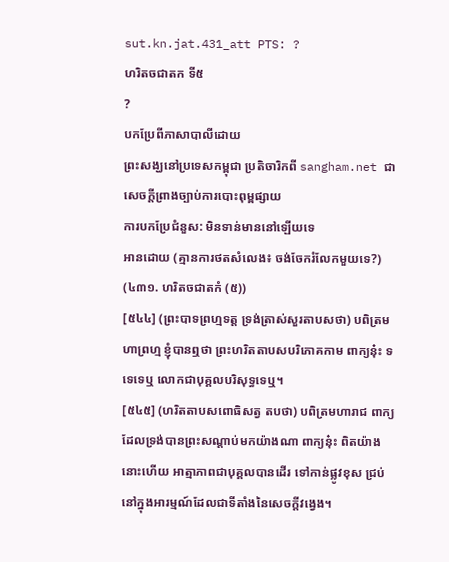sut.kn.jat.431_att PTS: ?
ហរិតចជាតក ទី៥
?
បកប្រែពីភាសាបាលីដោយ
ព្រះសង្ឃនៅប្រទេសកម្ពុជា ប្រតិចារិកពី sangham.net ជាសេចក្តីព្រាងច្បាប់ការបោះពុម្ពផ្សាយ
ការបកប្រែជំនួស: មិនទាន់មាននៅឡើយទេ
អានដោយ (គ្មានការថតសំលេង៖ ចង់ចែករំលែកមួយទេ?)
(៤៣១. ហរិតចជាតកំ (៥))
[៥៤៤] (ព្រះបាទព្រហ្មទត្ត ទ្រង់ត្រាស់សួរតាបសថា) បពិត្រមហាព្រហ្ម ខ្ញុំបានឮថា ព្រះហរិតតាបសបរិភោគកាម ពាក្យនុ៎ះ ទទេទេឬ លោកជាបុគ្គលបរិសុទ្ធទេឬ។
[៥៤៥] (ហរិតតាបសពោធិសត្វ តបថា) បពិត្រមហារាជ ពាក្យដែលទ្រង់បានព្រះសណ្តាប់មកយ៉ាងណា ពាក្យនុ៎ះ ពិតយ៉ាងនោះហើយ អាត្មាភាពជាបុគ្គលបានដើរ ទៅកាន់ផ្លូវខុស ជ្រប់នៅក្នុងអារម្មណ៍ដែលជាទីតាំងនៃសេចក្តីវង្វេង។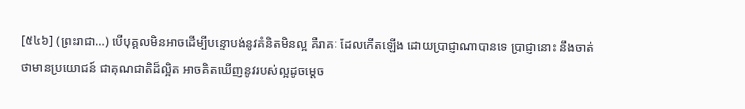[៥៤៦] (ព្រះរាជា…) បើបុគ្គលមិនអាចដើម្បីបន្ទោបង់នូវគំនិតមិនល្អ គឺរាគៈ ដែលកើតឡើង ដោយប្រាជ្ញាណាបានទេ ប្រាជ្ញានោះ នឹងចាត់ថាមានប្រយោជន៍ ជាគុណជាតិដ៏ល្អិត អាចគិតឃើញនូវរបស់ល្អដូចម្តេច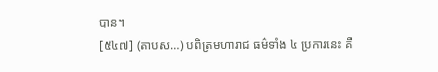បាន។
[៥៤៧] (តាបស…) បពិត្រមហារាជ ធម៌ទាំង ៤ ប្រការនេះ គឺ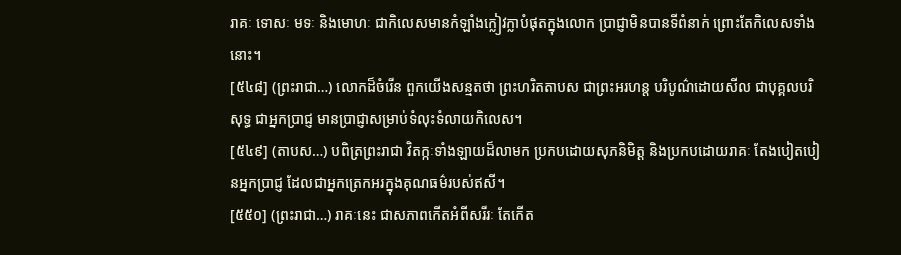រាគៈ ទោសៈ មទៈ និងមោហៈ ជាកិលេសមានកំឡាំងក្លៀវក្លាបំផុតក្នុងលោក ប្រាជ្ញាមិនបានទីពំនាក់ ព្រោះតែកិលេសទាំងនោះ។
[៥៤៨] (ព្រះរាជា…) លោកដ៏ចំរើន ពួកយើងសន្មតថា ព្រះហរិតតាបស ជាព្រះអរហន្ត បរិបូណ៌ដោយសីល ជាបុគ្គលបរិសុទ្ធ ជាអ្នកប្រាជ្ញ មានប្រាជ្ញាសម្រាប់ទំលុះទំលាយកិលេស។
[៥៤៩] (តាបស…) បពិត្រព្រះរាជា វិតក្កៈទាំងឡាយដ៏លាមក ប្រកបដោយសុភនិមិត្ត និងប្រកបដោយរាគៈ តែងបៀតបៀនអ្នកប្រាជ្ញ ដែលជាអ្នកត្រេកអរក្នុងគុណធម៌របស់ឥសី។
[៥៥០] (ព្រះរាជា…) រាគៈនេះ ជាសភាពកើតអំពីសរីរៈ តែកើត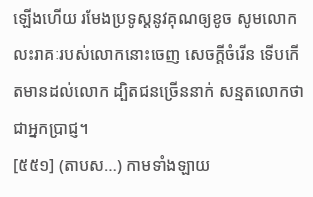ឡើងហើយ រមែងប្រទូស្តនូវគុណឲ្យខូច សូមលោកលះរាគៈរបស់លោកនោះចេញ សេចក្តីចំរើន ទើបកើតមានដល់លោក ដ្បិតជនច្រើននាក់ សន្មតលោកថា ជាអ្នកប្រាជ្ញ។
[៥៥១] (តាបស…) កាមទាំងឡាយ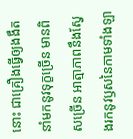នោះ ជាគ្រឿងធ្វើឲ្យងងឹត នាំមកនូវទុក្ខច្រើន មានពិសច្រើន អាត្មាភាពនឹងស្វែងរកនូវឫសនៃកាមទាំងឡា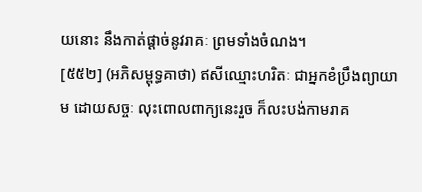យនោះ នឹងកាត់ផ្តាច់នូវរាគៈ ព្រមទាំងចំណង។
[៥៥២] (អភិសម្ពុទ្ធគាថា) ឥសីឈ្មោះហរិតៈ ជាអ្នកខំប្រឹងព្យាយាម ដោយសច្ចៈ លុះពោលពាក្យនេះរួច ក៏លះបង់កាមរាគ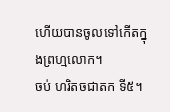ហើយបានចូលទៅកើតក្នុងព្រហ្មលោក។
ចប់ ហរិតចជាតក ទី៥។